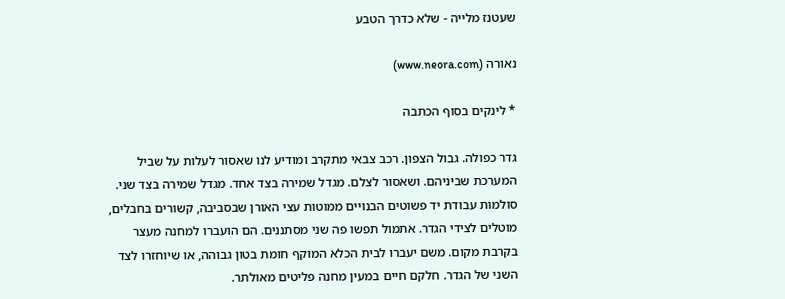שעטנז מלייה - שלא כדרך הטבע

נאורה (www.neora.com)

* לינקים בסוף הכתבה

גדר כפולה. גבול הצפון. רכב צבאי מתקרב ומודיע לנו שאסור לעלות על שביל המערכת שביניהם. ושאסור לצלם. מגדל שמירה בצד אחד. מגדל שמירה בצד שני. סולמות עבודת יד פשוטים הבנויים ממוטות עצי האורן שבסביבה, קשורים בחבלים, מוטלים לצידי הגדר. אתמול תפשו פה שני מסתננים. הם הועברו למחנה מעצר בקרבת מקום. משם יעברו לבית הכלא המוקף חומת בטון גבוהה, או שיוחזרו לצד השני של הגדר. חלקם חיים במעין מחנה פליטים מאולתר.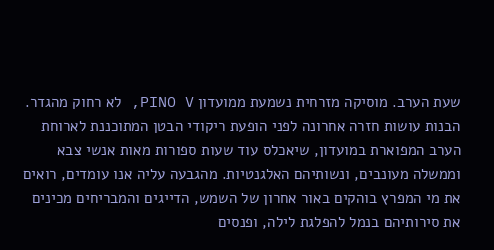שעת הערב. מוסיקה מזרחית נשמעת ממועדון PINO V, לא רחוק מהגדר. הבנות עושות חזרה אחרונה לפני הופעת ריקודי הבטן המתוכננת לארוחת הערב המפוארת במועדון, שיאכלס עוד שעות ספורות מאות אנשי צבא וממשלה מעונבים, ונשותיהם האלגנטיות. מהגבעה עליה אנו עומדים, רואים את מי המפרץ בוהקים באור אחרון של השמש, הדייגים והמבריחים מכינים את סירותיהם בנמל להפלגת לילה, ופנסים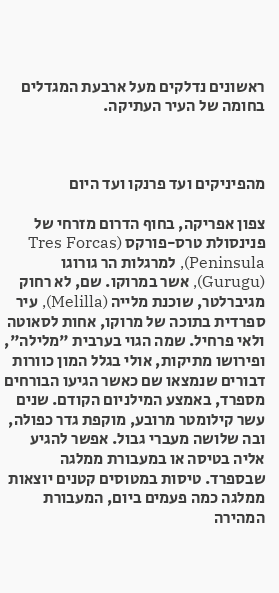ראשונים נדלקים מעל ארבעת המגדלים בחומה של העיר העתיקה.



מהפיניקים ועד פרנקו ועד היום

צפון אפריקה, בחוף הדרום מזרחי של פנינסולת טרס-פורקס (Tres Forcas Peninsula), למרגלות הר גורוגו (Gurugu), אשר במרוקו. שם, לא רחוק מגיברלטר, שוכנת מלייה (Melilla), עיר ספרדית בתוכה של מרוקו, אחות לסאוטה ולאי פרחיל. שמה הגוי בערבית "מלילה", ופירושו מתיקות, אולי בגלל המון כוורות דבורים שנמצאו שם כאשר הגיעו הבורחים מספרד, באמצע המילניום הקודם. שנים עשר קילומטר מרובע, מוקפת גדר כפולה, ובה שלושה מעברי גבול. אפשר להגיע אליה בטיסה או במעבורת ממלגה שבספרד. טיסות במטוסים קטנים יוצאות ממלגה כמה פעמים ביום, המעבורת המהירה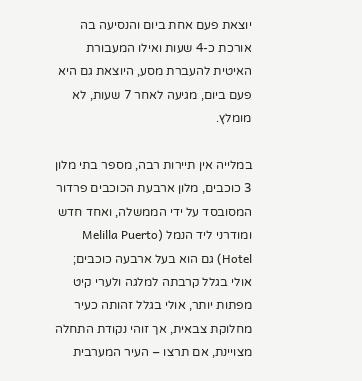יוצאת פעם אחת ביום והנסיעה בה אורכת כ-4 שעות ואילו המעבורת האיטית להעברת מסע, היוצאת גם היא פעם ביום, מגיעה לאחר 7 שעות, לא מומלץ.

במלייה אין תיירות רבה, מספר בתי מלון 3 כוכבים, מלון ארבעת הכוכבים פרדור המסובסד על ידי הממשלה, ואחד חדש ומודרני ליד הנמל (Melilla Puerto Hotel) גם הוא בעל ארבעה כוכבים; אולי בגלל קרבתה למלגה ולערי קיט מפתות יותר, אולי בגלל זהותה כעיר מחלוקת צבאית, אך זוהי נקודת התחלה מצויינת, אם תרצו – העיר המערבית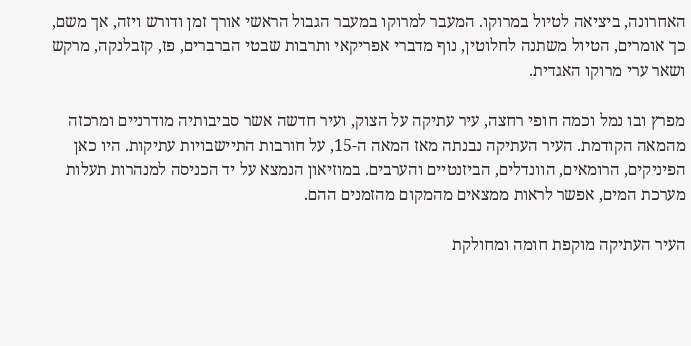האחרונה, ביציאה לטיול במרוקו. המעבר למרוקו במעבר הגבול הראשי אורך זמן ודורש ויזה, אך משם, כך אומרים, הטיול משתנה לחלוטין, נוף מדברי אפריקאי ותרבות שבטי הברברים, פז, קזבלנקה, מרקש ושאר ערי מרוקו האגדית.

מפרץ ובו נמל וכמה חופי רחצה, עיר עתיקה על הצוק, ועיר חדשה אשר סביבותיה מודרניים ומרכזה מהמאה הקודמת. העיר העתיקה נבנתה מאז המאה ה-15, על חורבות התיישבויות עתיקות. היו כאן הפיניקים, הרומאים, הוונדלים, הביזנטיים והערבים. במוזיאון הנמצא על יד הכניסה למנהרות תעלות מערכת המים, אפשר לראות ממצאים מהמקום מהזמנים ההם.

העיר העתיקה מוקפת חומה ומחולקת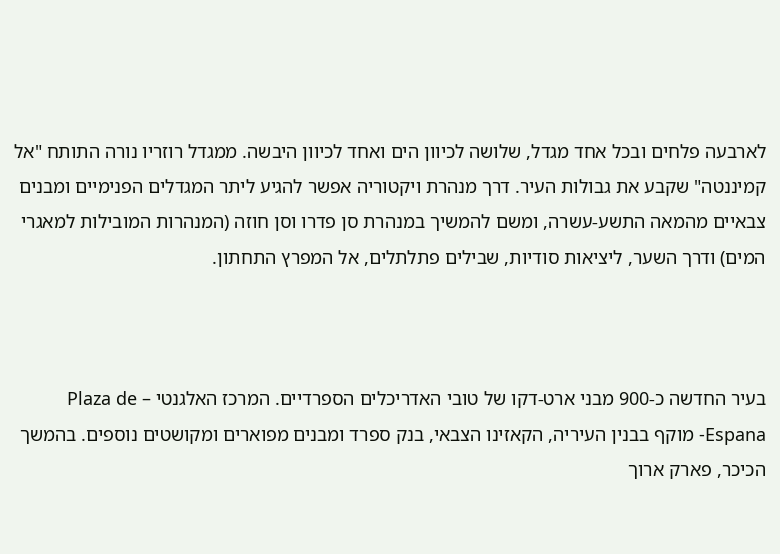לארבעה פלחים ובכל אחד מגדל, שלושה לכיוון הים ואחד לכיוון היבשה. ממגדל רוזריו נורה התותח "אל קמיננטה" שקבע את גבולות העיר. דרך מנהרת ויקטוריה אפשר להגיע ליתר המגדלים הפנימיים ומבנים צבאיים מהמאה התשע-עשרה, ומשם להמשיך במנהרת סן פדרו וסן חוזה (המנהרות המובילות למאגרי המים) ודרך השער, ליציאות סודיות, שבילים פתלתלים, אל המפרץ התחתון.



בעיר החדשה כ-900 מבני ארט-דקו של טובי האדריכלים הספרדיים. המרכז האלגנטי – Plaza de Espana- מוקף בבנין העיריה, הקאזינו הצבאי, בנק ספרד ומבנים מפוארים ומקושטים נוספים. בהמשך הכיכר, פארק ארוך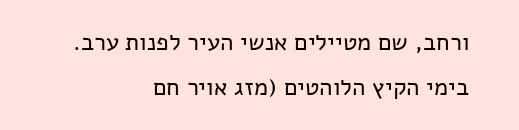ורחב, שם מטיילים אנשי העיר לפנות ערב. בימי הקיץ הלוהטים (מזג אויר חם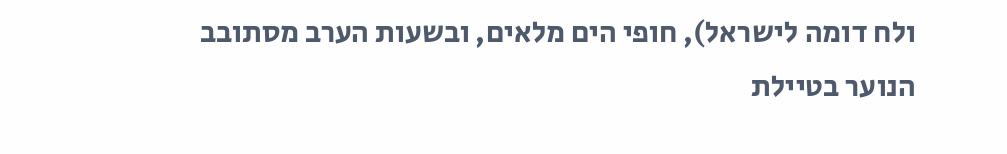ולח דומה לישראל), חופי הים מלאים, ובשעות הערב מסתובב הנוער בטיילת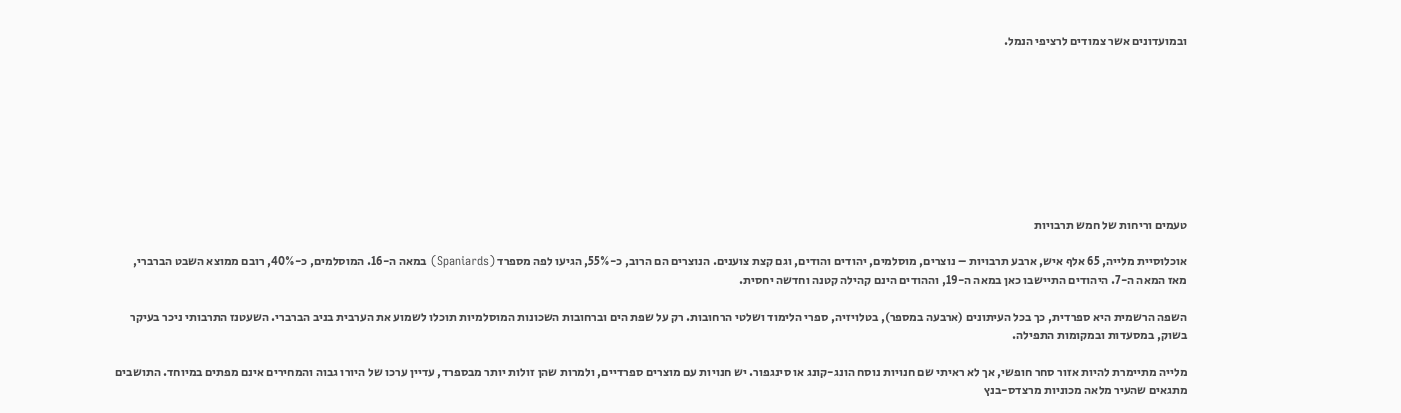ובמועדונים אשר צמודים לרציפי הנמל.









טעמים וריחות של חמש תרבויות

אוכלוסיית מלייה, 65 אלף איש, ארבע תרבויות – נוצרים, מוסלמים, יהודים והודים, וגם קצת צוענים. הנוצרים הם הרוב, כ-55%, הגיעו לפה מספרד (Spaniards) במאה ה-16. המוסלמים, כ-40%, רובם ממוצא השבט הברברי, מאז המאה ה-7. היהודים התיישבו כאן במאה ה-19, וההודים הינם קהילה קטנה וחדשה יחסית.

השפה הרשמית היא ספרדית, כך בכל העיתונים (ארבעה במספר), בטלויזיה, ספרי הלימוד ושלטי הרחובות. רק על שפת הים וברחובות השכונות המוסלמיות תוכלו לשמוע את הערבית בניב הברברי. השעטנז התרבותי ניכר בעיקר בשוק, במסעדות ובמקומות התפילה.

מלייה מתיימרת להיות אזור סחר חופשי, אך לא ראיתי שם חנויות נוסח הונג-קונג או סינגפור. יש חנויות עם מוצרים ספרדיים, ולמרות שהן זולות יותר מבספרד, עדיין ערכו של היורו גבוה והמחירים אינם מפתים במיוחד. התושבים מתגאים שהעיר מלאה מכוניות מרצדס-בנץ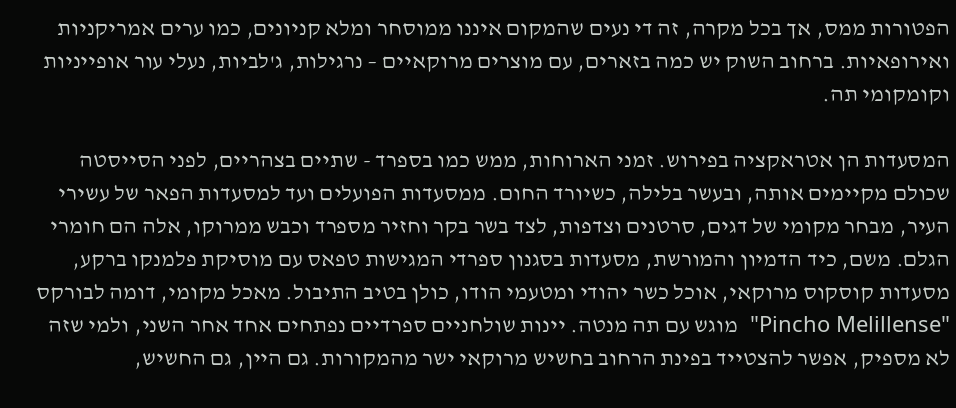הפטורות ממס, אך בכל מקרה, זה די נעים שהמקום איננו ממוסחר ומלא קניונים, כמו ערים אמריקניות ואירופאיות. ברחוב השוק יש כמה בזארים, עם מוצרים מרוקאיים – נרגילות, ג'לביות, נעלי עור אופייניות וקומקומי תה.

המסעדות הן אטראקציה בפירוש. זמני הארוחות, ממש כמו בספרד - שתיים בצהריים, לפני הסייסטה שכולם מקיימים אותה, ובעשר בלילה, כשיורד החום. ממסעדות הפועלים ועד למסעדות הפאר של עשירי העיר, מבחר מקומי של דגים, סרטנים וצדפות, לצד בשר בקר וחזיר מספרד וכבש ממרוקו, אלה הם חומרי הגלם. משם, כיד הדמיון והמורשת, מסעדות בסגנון ספרדי המגישות טפאס עם מוסיקת פלמנקו ברקע, מסעדות קוסקוס מרוקאי, אוכל כשר יהודי ומטעמי הודו, כולן בטיב התיבול. מאכל מקומי, דומה לבורקס "Pincho Melillense"  מוגש עם תה מנטה. יינות שולחניים ספרדיים נפתחים אחד אחר השני, ולמי שזה לא מספיק, אפשר להצטייד בפינת הרחוב בחשיש מרוקאי ישר מהמקורות. גם היין, גם החשיש,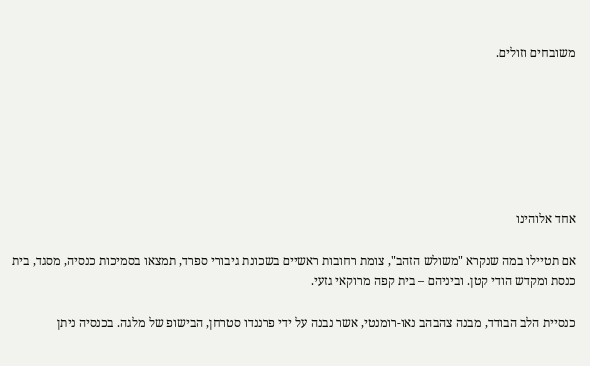משובחים וזולים.







אחד אלוהינו

אם תטיילו במה שנקרא "משולש הזהב", צומת רחובות ראשיים בשכונת גיבורי ספרד, תמצאו בסמיכות כנסיה, מסגד, בית כנסת ומקדש הודי קטן. וביניהם – בית קפה מרוקאי גזעי.

כנסיית הלב הבודד, מבנה צהבהב נאו-רומנטי, אשר נבנה על ידי פרננדו סטרחן, הבישופ של מלגה. בכנסיה ניתן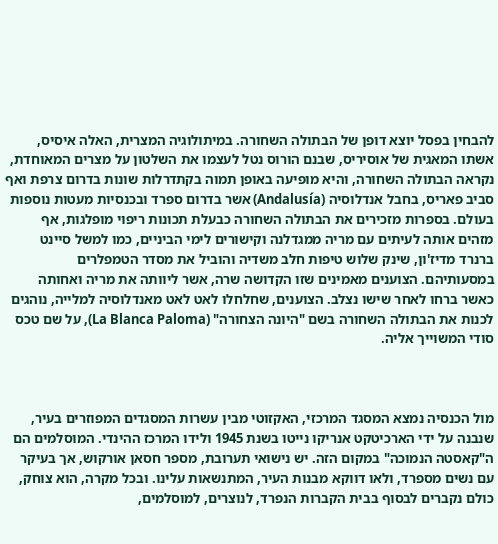להבחין בפסל יוצא דופן של הבתולה השחורה. במיתולוגיה המצרית, האלה איסיס, אשתו המאגית של אוסיריס, שבנם הורוס נטל לעצמו את השלטון על מצרים המאוחדת, נקראה הבתולה השחורה, והיא מופיעה באופן תמוה בקתדרלות שונות בדרום צרפת ואף סביב פאריס, בחבל אנדלוסיה (Andalusía) אשר בדרום ספרד ובכנסיות מעטות נוספות בעולם. בספרות מזכירים את הבתולה השחורה כבעלת תכונות ריפוי מופלגות, אף מזהים אותה לעיתים עם מריה ממגדלנה וקישורים לימי הביניים, כמו למשל סיינט ברנרד מדיז'ון, שינק שלוש טיפות חלב משדיה והוביל את מסדר הטמפלרים במסעותיהם. הצוענים מאמינים שזו הקדושה שרה, אשר ליוותה את מריה ואחותה כאשר ברחו לאחר שישו נצלב. הצוענים, שחלחלו לאט לאט מאנדלוסיה למלייה, נוהגים לכנות את הבתולה השחורה בשם "היונה הצחורה" (La Blanca Paloma), על שם טכס סודי המשוייך אליה.



מול הכנסיה נמצא המסגד המרכזי, האקזוטי מבין עשרות המסגדים המפוזרים בעיר, שנבנה על ידי הארכיטקט אנריקו נייטו בשנת 1945 ולידו המרכז ההינדי. המוסלמים הם ה"קאסטה הנמוכה" במקום הזה. יש נישואי תערובת, מספר חסאן אורקוש, אך בעיקר עם נשים מספרד, ולאו דווקא מבנות העיר, המתנשאות עלינו. ובכל מקרה, הוא צוחק, כולם נקברים לבסוף בבית הקברות הנפרד, לנוצרים, למוסלמים,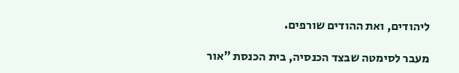ליהודים, ואת ההודים שורפים.

מעבר לסימטה שבצד הכנסיה, בית הכנסת "אור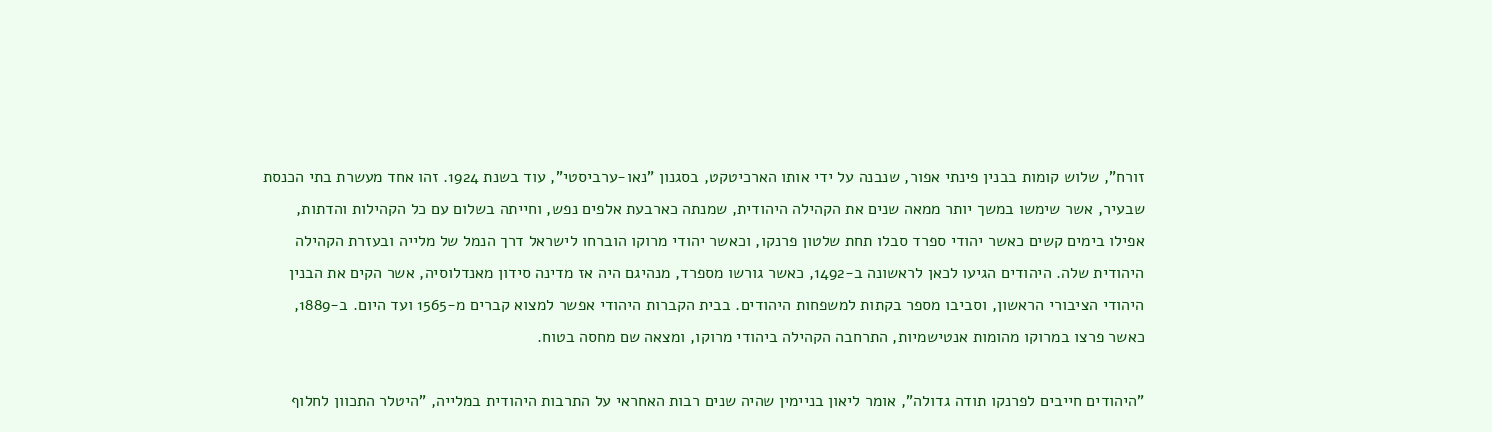זורח", שלוש קומות בבנין פינתי אפור, שנבנה על ידי אותו הארכיטקט, בסגנון "נאו-ערביסטי", עוד בשנת 1924. זהו אחד מעשרת בתי הכנסת שבעיר, אשר שימשו במשך יותר ממאה שנים את הקהילה היהודית, שמנתה כארבעת אלפים נפש, וחייתה בשלום עם כל הקהילות והדתות, אפילו בימים קשים כאשר יהודי ספרד סבלו תחת שלטון פרנקו, וכאשר יהודי מרוקו הוברחו לישראל דרך הנמל של מלייה ובעזרת הקהילה היהודית שלה. היהודים הגיעו לכאן לראשונה ב-1492, כאשר גורשו מספרד, מנהיגם היה אז מדינה סידון מאנדלוסיה, אשר הקים את הבנין היהודי הציבורי הראשון, וסביבו מספר בקתות למשפחות היהודים. בבית הקברות היהודי אפשר למצוא קברים מ-1565 ועד היום. ב-1889, כאשר פרצו במרוקו מהומות אנטישמיות, התרחבה הקהילה ביהודי מרוקו, ומצאה שם מחסה בטוח.

"היהודים חייבים לפרנקו תודה גדולה", אומר ליאון בניימין שהיה שנים רבות האחראי על התרבות היהודית במלייה, "היטלר התכוון לחלוף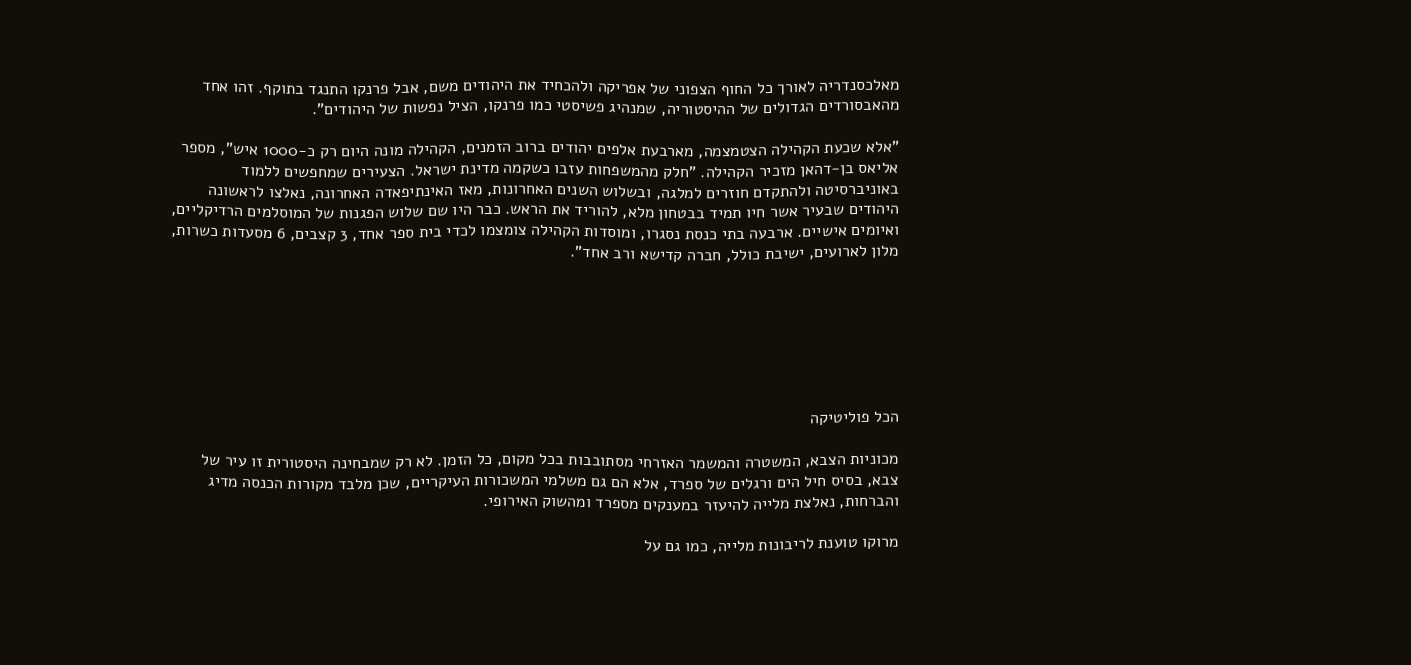מאלכסנדריה לאורך כל החוף הצפוני של אפריקה ולהכחיד את היהודים משם, אבל פרנקו התנגד בתוקף. זהו אחד מהאבסורדים הגדולים של ההיסטוריה, שמנהיג פשיסטי כמו פרנקו, הציל נפשות של היהודים".

"אלא שכעת הקהילה הצטמצמה, מארבעת אלפים יהודים ברוב הזמנים, הקהילה מונה היום רק כ-1000 איש", מספר אליאס בן-דהאן מזכיר הקהילה. "חלק מהמשפחות עזבו כשקמה מדינת ישראל. הצעירים שמחפשים ללמוד באוניברסיטה ולהתקדם חוזרים למלגה, ובשלוש השנים האחרונות, מאז האינתיפאדה האחרונה, נאלצו לראשונה היהודים שבעיר אשר חיו תמיד בבטחון מלא, להוריד את הראש. כבר היו שם שלוש הפגנות של המוסלמים הרדיקליים, ואיומים אישיים. ארבעה בתי כנסת נסגרו, ומוסדות הקהילה צומצמו לכדי בית ספר אחד, 3 קצבים, 6 מסעדות כשרות, מלון לארועים, ישיבת כולל, חברה קדישא ורב אחד".







הכל פוליטיקה

מכוניות הצבא, המשטרה והמשמר האזרחי מסתובבות בכל מקום, כל הזמן. לא רק שמבחינה היסטורית זו עיר של צבא, בסיס חיל הים ורגלים של ספרד, אלא הם גם משלמי המשכורות העיקריים, שכן מלבד מקורות הכנסה מדיג והברחות, נאלצת מלייה להיעזר במענקים מספרד ומהשוק האירופי.

מרוקו טוענת לריבונות מלייה, כמו גם על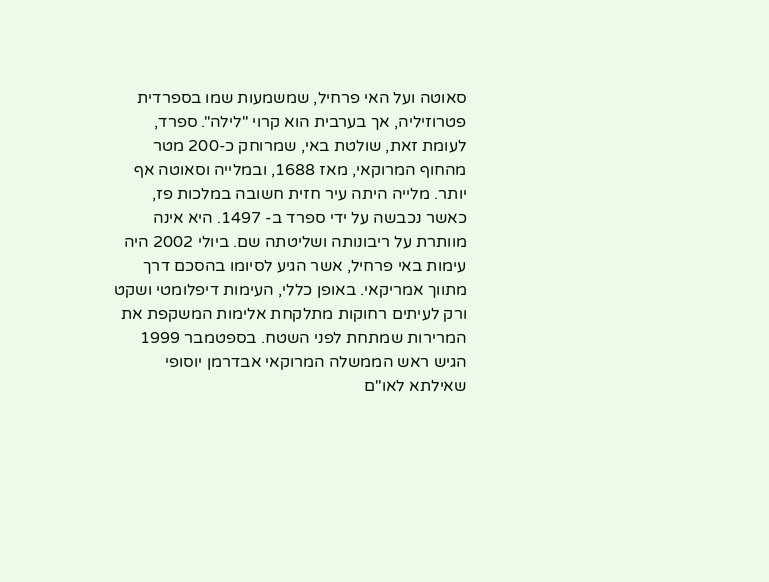סאוטה ועל האי פרחיל, שמשמעות שמו בספרדית פטרוזיליה, אך בערבית הוא קרוי "לילה". ספרד, לעומת זאת, שולטת באי, שמרוחק כ-200 מטר מהחוף המרוקאי, מאז 1688, ובמלייה וסאוטה אף יותר. מלייה היתה עיר חזית חשובה במלכות פז, כאשר נכבשה על ידי ספרד ב- 1497. היא אינה מוותרת על ריבונותה ושליטתה שם. ביולי 2002 היה עימות באי פרחיל, אשר הגיע לסיומו בהסכם דרך מתווך אמריקאי. באופן כללי, העימות דיפלומטי ושקט ורק לעיתים רחוקות מתלקחת אלימות המשקפת את המרירות שמתחת לפני השטח. בספטמבר 1999 הגיש ראש הממשלה המרוקאי אבדרמן יוסופי שאילתא לאו"ם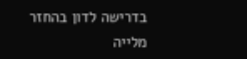בדרישה לדון בהחזר מלייה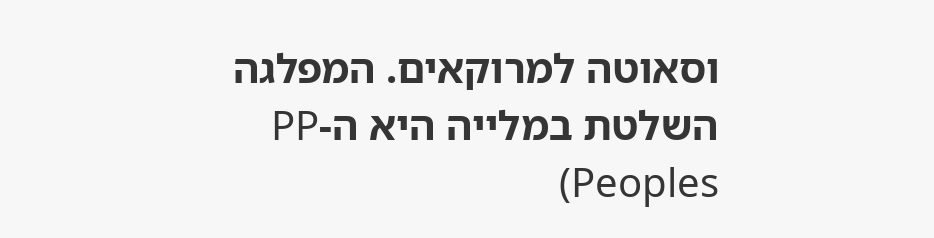וסאוטה למרוקאים. המפלגה השלטת במלייה היא ה-PP (Peoples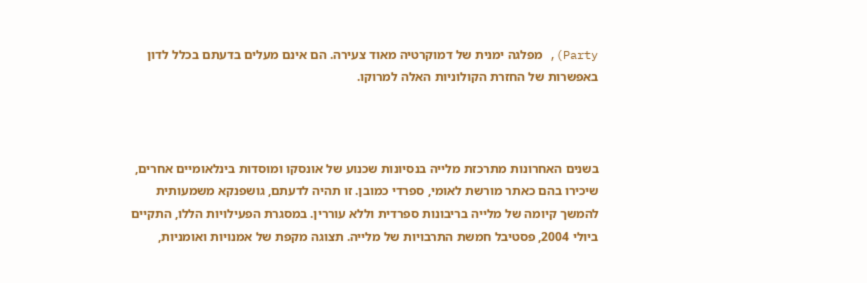Party), מפלגה ימנית של דמוקרטיה מאוד צעירה. הם אינם מעלים בדעתם בכלל לדון באפשרות של החזרת הקולוניות האלה למרוקו.



בשנים האחרונות מתרכזת מלייה בנסיונות שכנוע של אונסקו ומוסדות בינלאומיים אחרים, שיכירו בהם כאתר מורשת לאומי, ספרדי כמובן. זו תהיה לדעתם, גושפנקא משמעותית להמשך קיומה של מלייה בריבונות ספרדית וללא עוררין. במסגרת הפעילויות הללו, התקיים ביולי 2004, פסטיבל חמשת התרבויות של מלייה. תצוגה מקפת של אמנויות ואומניות,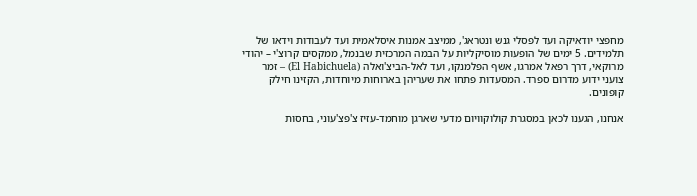מחפצי יודאיקה ועד לפסלי גנש ונטראג', ממיצב אמנות איסלאמית ועד לעבודות וידאו של תלמידים. 5 ימים של הופעות מוסיקליות על הבמה המרכזית שבנמל, ממקסים קרוצ'י – יהודי מרוקאי, דרך רפאל אמרגו, אשף הפלמנקו, ועד לאל-הביצ'ואלה (El Habichuela) – זמר צועני ידוע מדרום ספרד. המסעדות פתחו את שעריהן בארוחות מיוחדות, הקזינו חילק קופונים.

אנחנו, הגענו לכאן במסגרת קולוקוויום מדעי שארגן מוחמד-עזיז צ'פצ'עוני, בחסות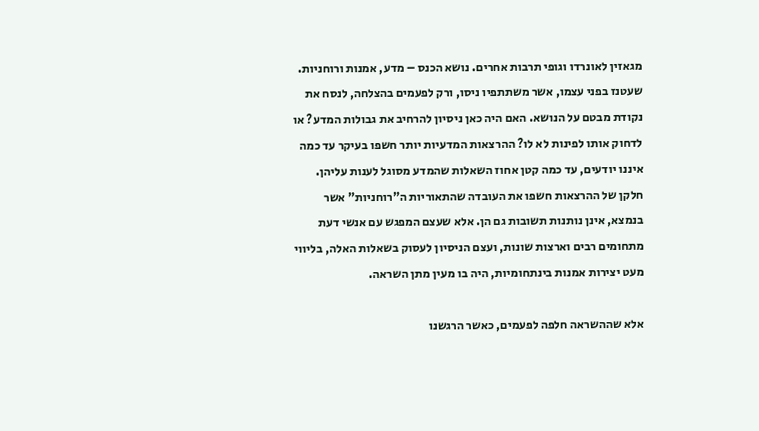מגאזין לאונרדו וגופי תרבות אחרים. נושא הכנס – מדע, אמנות ורוחניות. שעטנז בפני עצמו, אשר משתתפיו ניסו, ורק לפעמים בהצלחה, לנסח את נקודת מבטם על הנושא. האם היה כאן ניסיון להרחיב את גבולות המדע? או לדחוק אותו לפינות לא לו? ההרצאות המדעיות יותר חשפו בעיקר עד כמה איננו יודעים, עד כמה קטן אחוז השאלות שהמדע מסוגל לענות עליהן. חלקן של ההרצאות חשפו את העובדה שהתאוריות ה"רוחניות" אשר בנמצא, אינן נותנות תשובות גם הן. אלא שעצם המפגש עם אנשי דעת מתחומים רבים וארצות שונות, ועצם הניסיון לעסוק בשאלות האלה, בליווי מעט יצירות אמנות בינתחומיות, היה בו מעין מתן השראה.

אלא שההשראה חלפה לפעמים, כאשר הרגשנו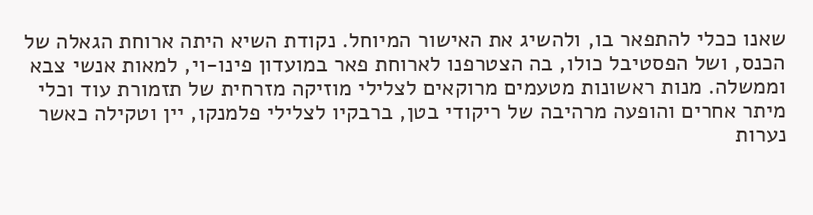שאנו ככלי להתפאר בו, ולהשיג את האישור המיוחל. נקודת השיא היתה ארוחת הגאלה של הכנס, ושל הפסטיבל כולו, בה הצטרפנו לארוחת פאר במועדון פינו-וי, למאות אנשי צבא וממשלה. מנות ראשונות מטעמים מרוקאים לצלילי מוזיקה מזרחית של תזמורת עוד וכלי מיתר אחרים והופעה מרהיבה של ריקודי בטן, ברבקיו לצלילי פלמנקו, יין וטקילה כאשר נערות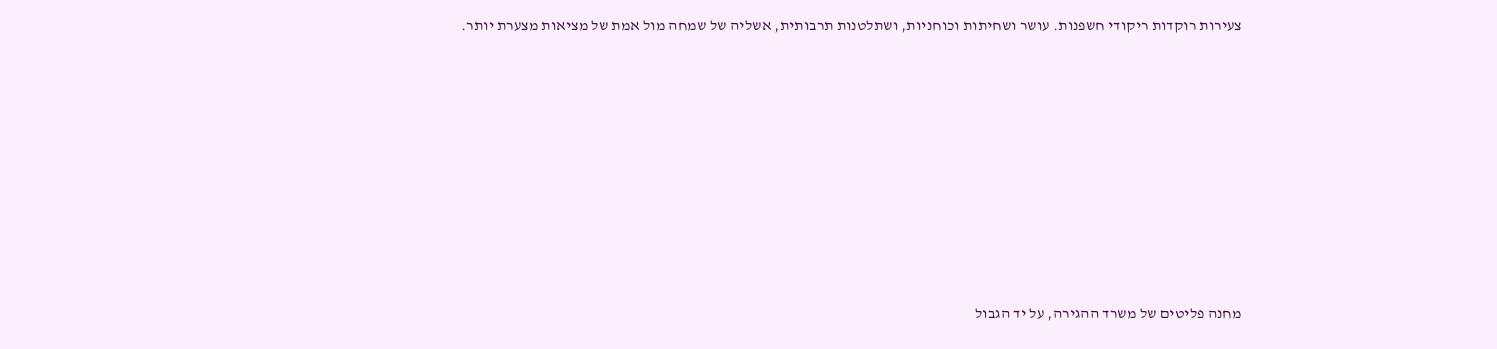צעירות רוקדות ריקודי חשפנות. עושר ושחיתות וכוחניות, ושתלטנות תרבותית, אשליה של שמחה מול אמת של מציאות מצערת יותר.











מחנה פליטים של משרד ההגירה, על יד הגבול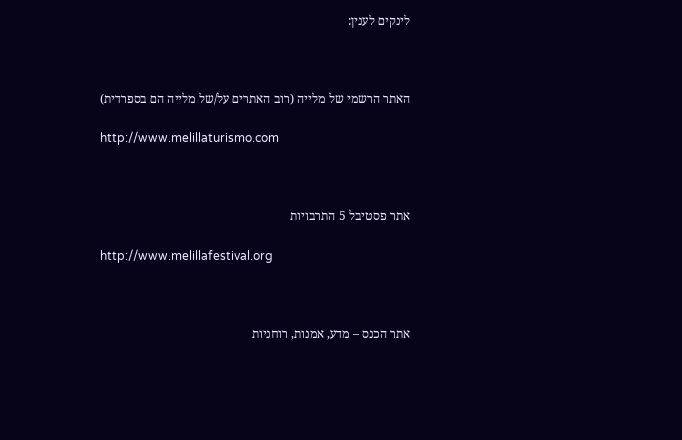לינקים לענין:



האתר הרשמי של מלייה (רוב האתרים על/של מלייה הם בספרדית)

http://www.melillaturismo.com



אתר פסטיבל 5 התרבויות

http://www.melillafestival.org



אתר הכנס – מדע, אמנות, רוחניות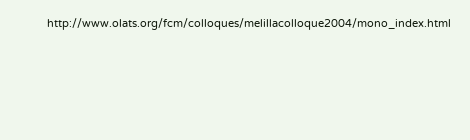http://www.olats.org/fcm/colloques/melillacolloque2004/mono_index.html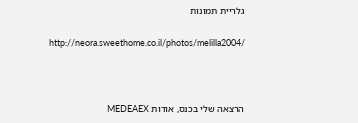גלריית תמונות

http://neora.sweethome.co.il/photos/melilla2004/



הרצאה שלי בכנס, אודות MEDEAEX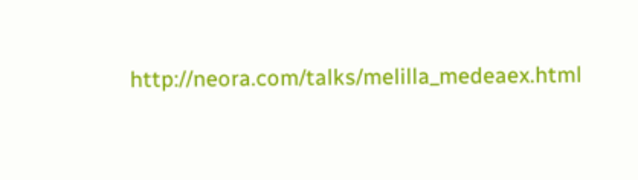http://neora.com/talks/melilla_medeaex.html